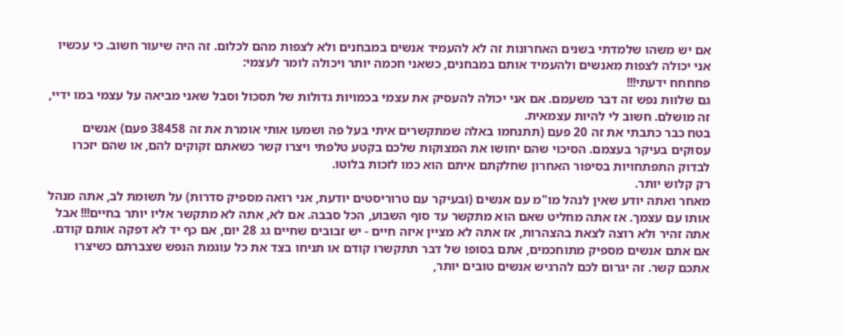אם יש משהו שלמדתי בשנים האחרונות זה לא להעמיד אנשים במבחנים ולא לצפות מהם לכלום. זה היה שיעור חשוב. כי עכשיו אני יכולה לצפות מאנשים ולהעמיד אותם במבחנים, כשאני חכמה יותר ויכולה לומר לעצמי:
פחחחח ידעתי!!!
גם שלוות נפש זה דבר משעמם. אם אני יכולה להעסיק את עצמי בכמויות גדולות של תסכול וסבל שאני מביאה על עצמי במו ידיי, זה מושלם. חשוב לי להיות עצמאית.
בטח כבר כתבתי את זה 20 פעם (תתנחמו באלה שמתקשרים איתי בעל פה ושמעו אותי אומרת את זה 38458 פעם) אנשים עסוקים בעיקר בעצמם. הסיכוי שהם יחושו את המצוקות שלכם בקטע טלפתי ויצרו קשר כשאתם זקוקים להם, או שהם יזכרו לבדוק התפתחויות בסיפור האחרון שחלקתם איתם הוא כמו לזכות בלוטו.
רק קלוש יותר.
מאחר ואתה יודע שאין לנהל מו"מ עם אנשים (ובעיקר עם טרוריסטים יודעת, אני רואה מספיק סדרות) על תשומת לב, אתה מנהל אותו עם עצמך. אז אתה מחליט שאם הוא מתקשר עד סוף השבוע, הכל סבבה. אם לא, אתה לא מתקשר אליו יותר בחיים!!! אבל אתה זהיר ולא רוצה לצאת בהצהרות, אז אתה לא מציין איזה חיים - יש זבובים שחיים גג 28 יום, אם כף יד לא דפקה אותם קודם.
אם אתם אנשים מספיק מתוחכמים, אתם בסופו של דבר תתקשרו קודם או תניחו בצד את כל עוגמת הנפש שצברתם כשיצרו אתכם קשר. זה יגרום לכם להרגיש אנשים טובים יותר,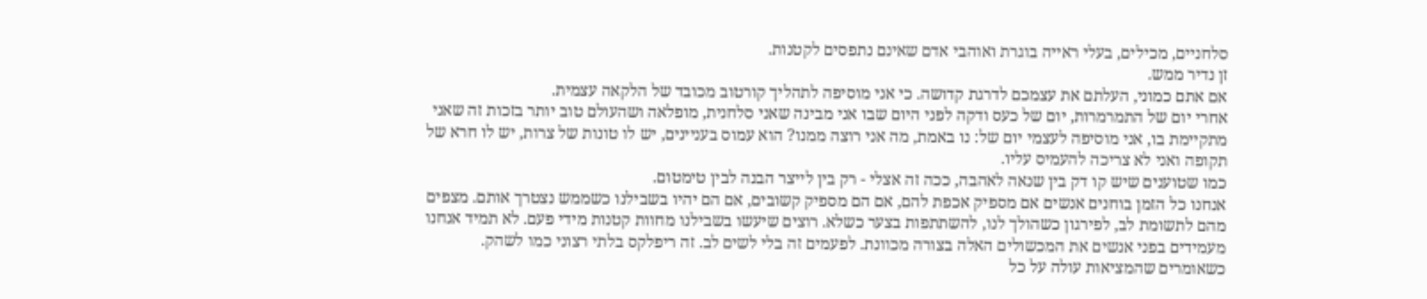סלחניים, מכילים, בעלי ראייה בוגרת ואוהבי אדם שאינם נתפסים לקטנות.
זן נדיר ממש.
אם אתם כמוני, העלתם את עצמכם לדרגת קדושה. כי אני מוסיפה לתהליך קורטוב מכובד של הלקאה עצמית.
אחרי יום של התמרמרות, יום של כעס ודקה לפני היום שבו אני מבינה שאני סלחנית, מופלאה ושהעולם טוב יותר בזכות זה שאני מתקיימת בו, אני מוסיפה לעצמי יום של: נו באמת, מה אני רוצה ממנו? הוא עמוס בעניינים, יש לו טונות של צרות, יש לו חרא של תקופה ואני לא צריכה להעמיס עליו.
כמו שטוענים שיש קו דק בין שנאה לאהבה, ככה זה אצלי - רק בין לייצר הבנה לבין טימטום.
אנחנו כל הזמן בוחנים אנשים אם מספיק אכפת להם, אם הם מספיק קשובים, אם הם יהיו בשבילנו כשממש נצטרך אותם. מצפים מהם לתשומת לב, לפירגון כשהולך לנו, להשתתפות בצער כשלא. רוצים שיעשו בשבילנו מחוות קטנות מידי פעם. לא תמיד אנחנו מעמידים בפני אנשים את המכשולים האלה בצורה מכוונת. לפעמים זה בלי לשים לב. זה ריפלקס בלתי רצוני כמו לשהק.
כשאומרים שהמציאות עולה על כל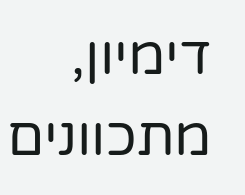דימיון, מתכוונים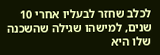לכלב שחזר לבעליו אחרי 10 שנים, למישהו שגילה שהשכנה שלו היא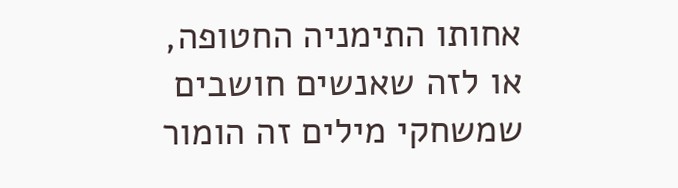אחותו התימניה החטופה, או לזה שאנשים חושבים שמשחקי מילים זה הומור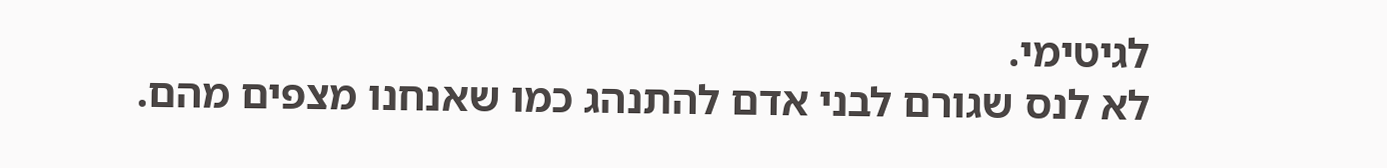לגיטימי.
לא לנס שגורם לבני אדם להתנהג כמו שאנחנו מצפים מהם.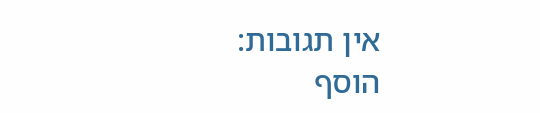אין תגובות:
הוסף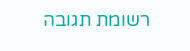רשומת תגובה